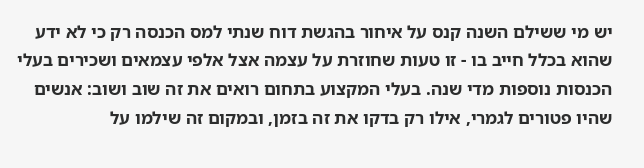יש מי ששילם השנה קנס על איחור בהגשת דוח שנתי למס הכנסה רק כי לא ידע שהוא בכלל חייב בו - זו טעות שחוזרת על עצמה אצל אלפי עצמאים ושכירים בעלי הכנסות נוספות מדי שנה. בעלי המקצוע בתחום רואים את זה שוב ושוב: אנשים שהיו פטורים לגמרי, אילו רק בדקו את זה בזמן, ובמקום זה שילמו על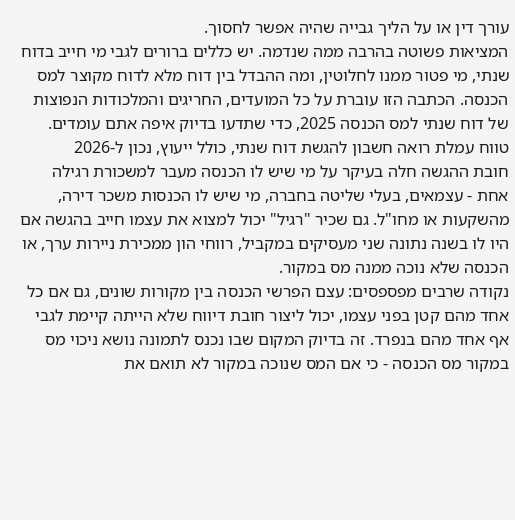עורך דין או על הליך גבייה שהיה אפשר לחסוך.
המציאות פשוטה בהרבה ממה שנדמה. יש כללים ברורים לגבי מי חייב בדוח שנתי, מי פטור ממנו לחלוטין, ומה ההבדל בין דוח מלא לדוח מקוצר למס הכנסה. הכתבה הזו עוברת על כל המועדים, החריגים והמלכודות הנפוצות של דוח שנתי למס הכנסה 2025, כדי שתדעו בדיוק איפה אתם עומדים.
טווח עמלת רואה חשבון להגשת דוח שנתי, כולל ייעוץ, נכון ל-2026
חובת ההגשה חלה בעיקר על מי שיש לו הכנסה מעבר למשכורת רגילה אחת - עצמאים, בעלי שליטה בחברה, מי שיש לו הכנסות משכר דירה, מהשקעות או מחו"ל. גם שכיר "רגיל" יכול למצוא את עצמו חייב בהגשה אם היו לו בשנה נתונה שני מעסיקים במקביל, רווחי הון ממכירת ניירות ערך, או הכנסה שלא נוכה ממנה מס במקור.
נקודה שרבים מפספסים: עצם הפרשי הכנסה בין מקורות שונים, גם אם כל אחד מהם קטן בפני עצמו, יכול ליצור חובת דיווח שלא הייתה קיימת לגבי אף אחד מהם בנפרד. זה בדיוק המקום שבו נכנס לתמונה נושא ניכוי מס במקור מס הכנסה - כי אם המס שנוכה במקור לא תואם את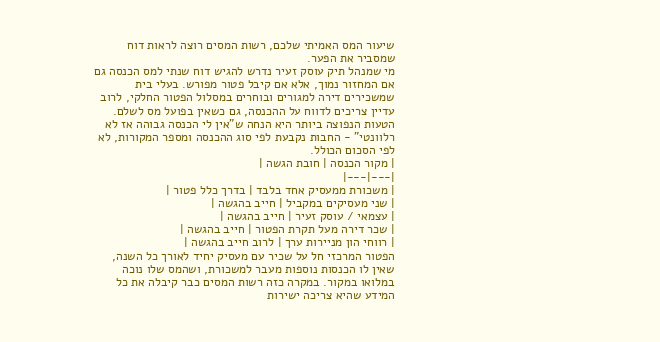שיעור המס האמיתי שלכם, רשות המסים רוצה לראות דוח שמסביר את הפער.
מי שמנהל תיק עוסק זעיר נדרש להגיש דוח שנתי למס הכנסה גם אם המחזור נמוך, אלא אם קיבל פטור מפורש. בעלי בית שמשכירים דירה למגורים ובוחרים במסלול הפטור החלקי, לרוב עדיין צריכים לדווח על ההכנסה, גם כשאין בפועל מס לשלם.
הטעות הנפוצה ביותר היא הנחה ש"אין לי הכנסה גבוהה אז לא רלוונטי" - החבות נקבעת לפי סוג ההכנסה ומספר המקורות, לא לפי הסכום הכולל.
| מקור הכנסה | חובת הגשה |
|---|---|
| משכורת ממעסיק אחד בלבד | בדרך כלל פטור |
| שני מעסיקים במקביל | חייב בהגשה |
| עצמאי / עוסק זעיר | חייב בהגשה |
| שכר דירה מעל תקרת הפטור | חייב בהגשה |
| רווחי הון מניירות ערך | לרוב חייב בהגשה |
הפטור המרכזי חל על שכיר עם מעסיק יחיד לאורך כל השנה, שאין לו הכנסות נוספות מעבר למשכורת, ושהמס שלו נוכה במלואו במקור. במקרה כזה רשות המסים כבר קיבלה את כל המידע שהיא צריכה ישירות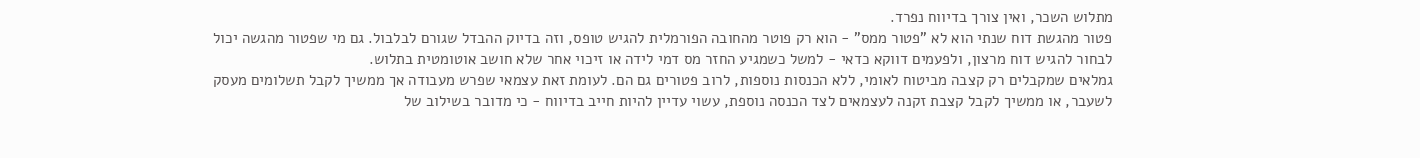מתלוש השכר, ואין צורך בדיווח נפרד.
פטור מהגשת דוח שנתי הוא לא "פטור ממס" - הוא רק פוטר מהחובה הפורמלית להגיש טופס, וזה בדיוק ההבדל שגורם לבלבול. גם מי שפטור מהגשה יכול לבחור להגיש דוח מרצון, ולפעמים דווקא כדאי - למשל כשמגיע החזר מס דמי לידה או זיכוי אחר שלא חושב אוטומטית בתלוש.
גמלאים שמקבלים רק קצבה מביטוח לאומי, ללא הכנסות נוספות, לרוב פטורים גם הם. לעומת זאת עצמאי שפרש מעבודה אך ממשיך לקבל תשלומים מעסק לשעבר, או ממשיך לקבל קצבת זקנה לעצמאים לצד הכנסה נוספת, עשוי עדיין להיות חייב בדיווח - כי מדובר בשילוב של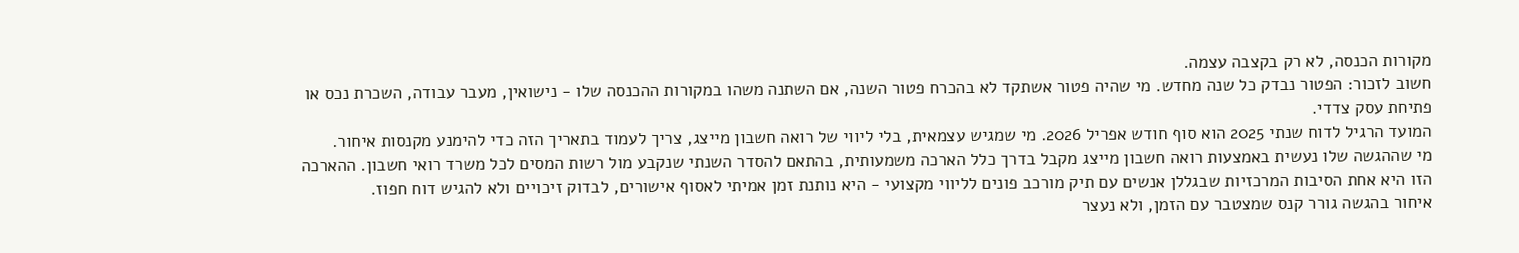מקורות הכנסה, לא רק בקצבה עצמה.
חשוב לזכור: הפטור נבדק כל שנה מחדש. מי שהיה פטור אשתקד לא בהכרח פטור השנה, אם השתנה משהו במקורות ההכנסה שלו - נישואין, מעבר עבודה, השכרת נכס או פתיחת עסק צדדי.
המועד הרגיל לדוח שנתי 2025 הוא סוף חודש אפריל 2026. מי שמגיש עצמאית, בלי ליווי של רואה חשבון מייצג, צריך לעמוד בתאריך הזה כדי להימנע מקנסות איחור.
מי שההגשה שלו נעשית באמצעות רואה חשבון מייצג מקבל בדרך כלל הארכה משמעותית, בהתאם להסדר השנתי שנקבע מול רשות המסים לכל משרד רואי חשבון. ההארכה הזו היא אחת הסיבות המרכזיות שבגללן אנשים עם תיק מורכב פונים לליווי מקצועי - היא נותנת זמן אמיתי לאסוף אישורים, לבדוק זיכויים ולא להגיש דוח חפוז.
איחור בהגשה גורר קנס שמצטבר עם הזמן, ולא נעצר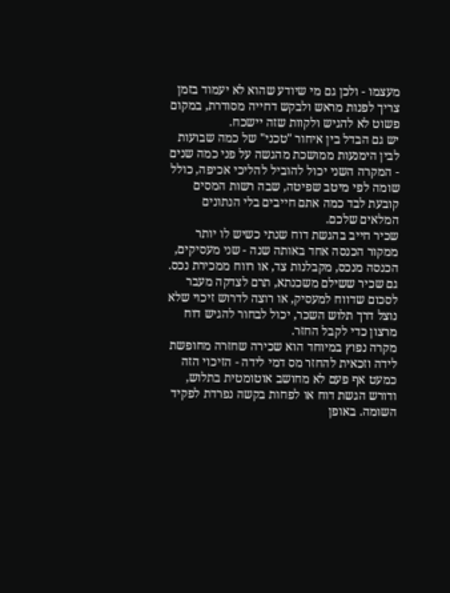מעצמו - ולכן גם מי שיודע שהוא לא יעמוד בזמן צריך לפנות מראש ולבקש דחייה מסודרת, במקום פשוט לא להגיש ולקוות שזה יישכח.
יש גם הבדל בין איחור "טכני" של כמה שבועות לבין הימנעות ממושכת מהגשה על פני כמה שנים - המקרה השני יכול להוביל להליכי אכיפה, כולל שומה לפי מיטב שפיטה, שבה רשות המסים קובעת לבד כמה אתם חייבים בלי הנתונים המלאים שלכם.
שכיר חייב בהגשת דוח שנתי כשיש לו יותר ממקור הכנסה אחד באותה שנה - שני מעסיקים, הכנסה מנכס, מקבלנות צד, או רווח ממכירת נכס. גם שכיר ששילם משכנתא, תרם לצדקה מעבר לסכום שדווח למעסיק, או רוצה לדרוש זיכוי שלא נוצל דרך תלוש השכר, יכול לבחור להגיש דוח מרצון כדי לקבל החזר.
מקרה נפוץ במיוחד הוא שכירה שחזרה מחופשת לידה וזכאית להחזר מס דמי לידה - הזיכוי הזה כמעט אף פעם לא מחושב אוטומטית בתלוש, ודורש הגשת דוח או לפחות בקשה נפרדת לפקיד השומה. באופן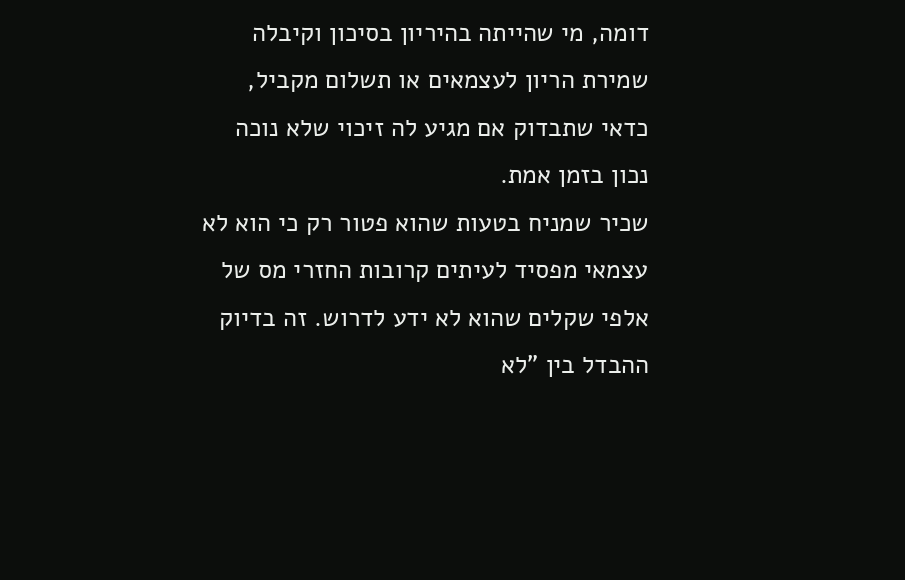דומה, מי שהייתה בהיריון בסיכון וקיבלה שמירת הריון לעצמאים או תשלום מקביל, כדאי שתבדוק אם מגיע לה זיכוי שלא נוכה נכון בזמן אמת.
שכיר שמניח בטעות שהוא פטור רק כי הוא לא עצמאי מפסיד לעיתים קרובות החזרי מס של אלפי שקלים שהוא לא ידע לדרוש. זה בדיוק ההבדל בין "לא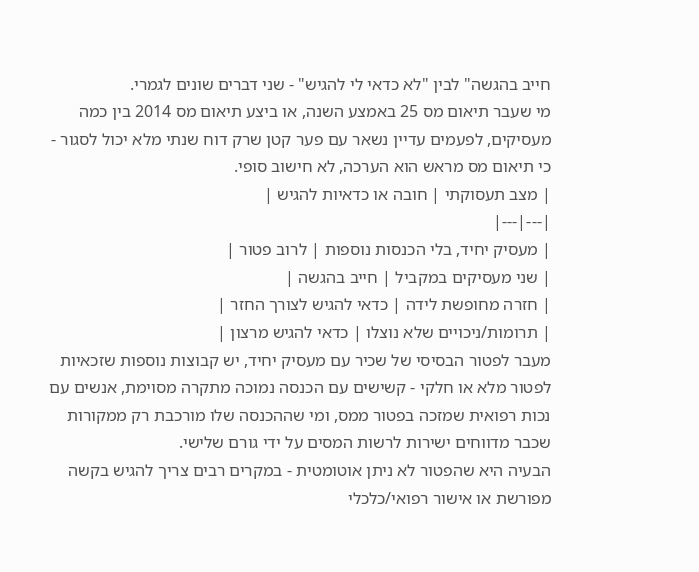חייב בהגשה" לבין "לא כדאי לי להגיש" - שני דברים שונים לגמרי.
מי שעבר תיאום מס 25 באמצע השנה, או ביצע תיאום מס 2014 בין כמה מעסיקים, לפעמים עדיין נשאר עם פער קטן שרק דוח שנתי מלא יכול לסגור - כי תיאום מס מראש הוא הערכה, לא חישוב סופי.
| מצב תעסוקתי | חובה או כדאיות להגיש |
|---|---|
| מעסיק יחיד, בלי הכנסות נוספות | לרוב פטור |
| שני מעסיקים במקביל | חייב בהגשה |
| חזרה מחופשת לידה | כדאי להגיש לצורך החזר |
| תרומות/ניכויים שלא נוצלו | כדאי להגיש מרצון |
מעבר לפטור הבסיסי של שכיר עם מעסיק יחיד, יש קבוצות נוספות שזכאיות לפטור מלא או חלקי - קשישים עם הכנסה נמוכה מתקרה מסוימת, אנשים עם נכות רפואית שמזכה בפטור ממס, ומי שההכנסה שלו מורכבת רק ממקורות שכבר מדווחים ישירות לרשות המסים על ידי גורם שלישי.
הבעיה היא שהפטור לא ניתן אוטומטית - במקרים רבים צריך להגיש בקשה מפורשת או אישור רפואי/כלכלי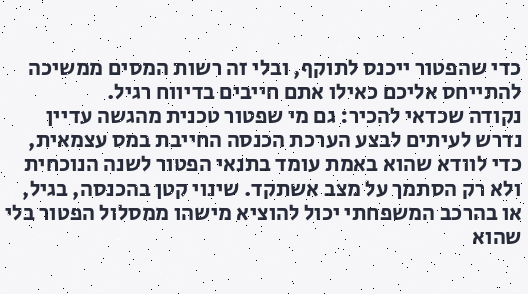כדי שהפטור ייכנס לתוקף, ובלי זה רשות המסים ממשיכה להתייחס אליכם כאילו אתם חייבים בדיווח רגיל.
נקודה שכדאי להכיר: גם מי שפטור טכנית מהגשה עדיין נדרש לעיתים לבצע הערכת הכנסה החייבת במס עצמאית, כדי לוודא שהוא באמת עומד בתנאי הפטור לשנה הנוכחית ולא רק הסתמך על מצב אשתקד. שינוי קטן בהכנסה, בגיל, או בהרכב המשפחתי יכול להוציא מישהו ממסלול הפטור בלי שהוא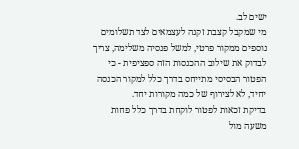ישים לב.
מי שמקבל קצבת זקנה לעצמאים לצד תשלומים נוספים ממקור פרטי, למשל פנסיה משלימה, צריך לבדוק את שילוב ההכנסות הזה ספציפית - כי הפטור הבסיסי מתייחס בדרך כלל למקור הכנסה יחיד, לא לצירוף של כמה מקורות יחד.
בדיקת זכאות לפטור לוקחת בדרך כלל פחות משעה מול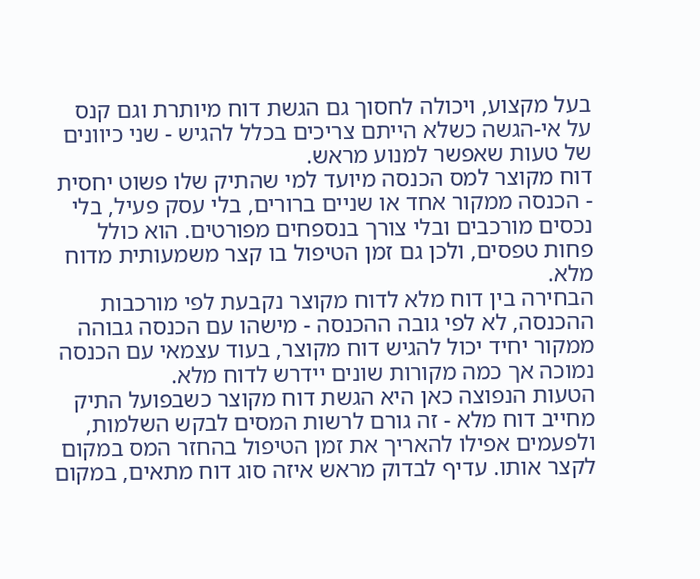בעל מקצוע, ויכולה לחסוך גם הגשת דוח מיותרת וגם קנס על אי-הגשה כשלא הייתם צריכים בכלל להגיש - שני כיוונים של טעות שאפשר למנוע מראש.
דוח מקוצר למס הכנסה מיועד למי שהתיק שלו פשוט יחסית - הכנסה ממקור אחד או שניים ברורים, בלי עסק פעיל, בלי נכסים מורכבים ובלי צורך בנספחים מפורטים. הוא כולל פחות טפסים, ולכן גם זמן הטיפול בו קצר משמעותית מדוח מלא.
הבחירה בין דוח מלא לדוח מקוצר נקבעת לפי מורכבות ההכנסה, לא לפי גובה ההכנסה - מישהו עם הכנסה גבוהה ממקור יחיד יכול להגיש דוח מקוצר, בעוד עצמאי עם הכנסה נמוכה אך כמה מקורות שונים יידרש לדוח מלא.
הטעות הנפוצה כאן היא הגשת דוח מקוצר כשבפועל התיק מחייב דוח מלא - זה גורם לרשות המסים לבקש השלמות, ולפעמים אפילו להאריך את זמן הטיפול בהחזר המס במקום לקצר אותו. עדיף לבדוק מראש איזה סוג דוח מתאים, במקום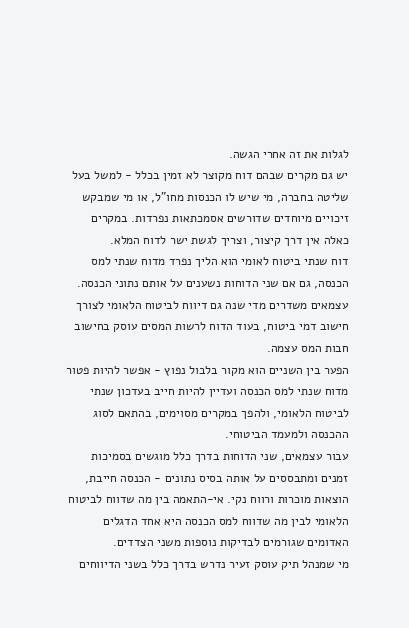לגלות את זה אחרי הגשה.
יש גם מקרים שבהם דוח מקוצר לא זמין בכלל - למשל בעל שליטה בחברה, מי שיש לו הכנסות מחו"ל, או מי שמבקש זיכויים מיוחדים שדורשים אסמכתאות נפרדות. במקרים כאלה אין דרך קיצור, וצריך לגשת ישר לדוח המלא.
דוח שנתי ביטוח לאומי הוא הליך נפרד מדוח שנתי למס הכנסה, גם אם שני הדוחות נשענים על אותם נתוני הכנסה. עצמאים משדרים מדי שנה גם דיווח לביטוח הלאומי לצורך חישוב דמי ביטוח, בעוד הדוח לרשות המסים עוסק בחישוב חבות המס עצמה.
הפער בין השניים הוא מקור בלבול נפוץ - אפשר להיות פטור מדוח שנתי למס הכנסה ועדיין להיות חייב בעדכון שנתי לביטוח הלאומי, ולהפך במקרים מסוימים, בהתאם לסוג ההכנסה ולמעמד הביטוחי.
עבור עצמאים, שני הדוחות בדרך כלל מוגשים בסמיכות זמנים ומתבססים על אותה בסיס נתונים - הכנסה חייבת, הוצאות מוכרות ורווח נקי. אי-התאמה בין מה שדווח לביטוח הלאומי לבין מה שדווח למס הכנסה היא אחד הדגלים האדומים שגורמים לבדיקות נוספות משני הצדדים.
מי שמנהל תיק עוסק זעיר נדרש בדרך כלל בשני הדיווחים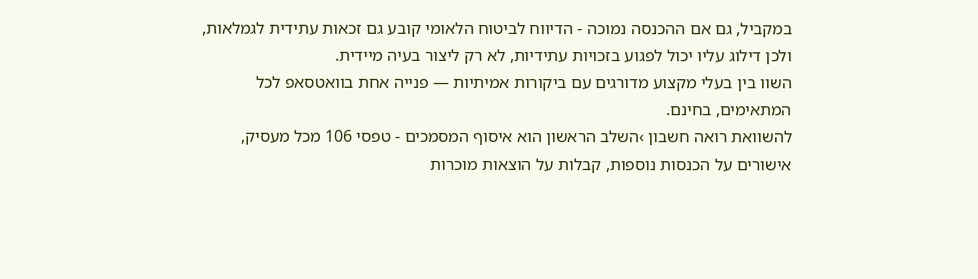במקביל, גם אם ההכנסה נמוכה - הדיווח לביטוח הלאומי קובע גם זכאות עתידית לגמלאות, ולכן דילוג עליו יכול לפגוע בזכויות עתידיות, לא רק ליצור בעיה מיידית.
השוו בין בעלי מקצוע מדורגים עם ביקורות אמיתיות — פנייה אחת בוואטסאפ לכל המתאימים, בחינם.
להשוואת רואה חשבון ›השלב הראשון הוא איסוף המסמכים - טפסי 106 מכל מעסיק, אישורים על הכנסות נוספות, קבלות על הוצאות מוכרות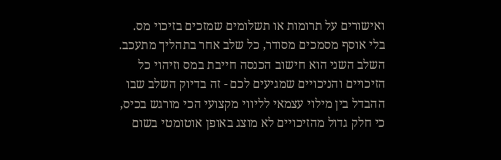ואישורים על תרומות או תשלומים שמזכים בזיכוי מס. בלי אוסף מסמכים מסודר, כל שלב אחר בתהליך מתעכב.
השלב השני הוא חישוב הכנסה חייבת במס וזיהוי כל הזיכויים והניכויים שמגיעים לכם - זה בדיוק השלב שבו ההבדל בין מילוי עצמאי לליווי מקצועי הכי מורגש בכיס, כי חלק גדול מהזיכויים לא מוצג באופן אוטומטי בשום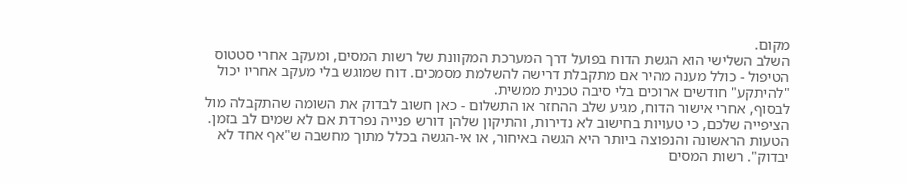מקום.
השלב השלישי הוא הגשת הדוח בפועל דרך המערכת המקוונת של רשות המסים, ומעקב אחרי סטטוס הטיפול - כולל מענה מהיר אם מתקבלת דרישה להשלמת מסמכים. דוח שמוגש בלי מעקב אחריו יכול "להיתקע" חודשים ארוכים בלי סיבה טכנית ממשית.
לבסוף, אחרי אישור הדוח, מגיע שלב ההחזר או התשלום - כאן חשוב לבדוק את השומה שהתקבלה מול הציפייה שלכם, כי טעויות בחישוב לא נדירות, והתיקון שלהן דורש פנייה נפרדת אם לא שמים לב בזמן.
הטעות הראשונה והנפוצה ביותר היא הגשה באיחור, או אי-הגשה בכלל מתוך מחשבה ש"אף אחד לא יבדוק". רשות המסים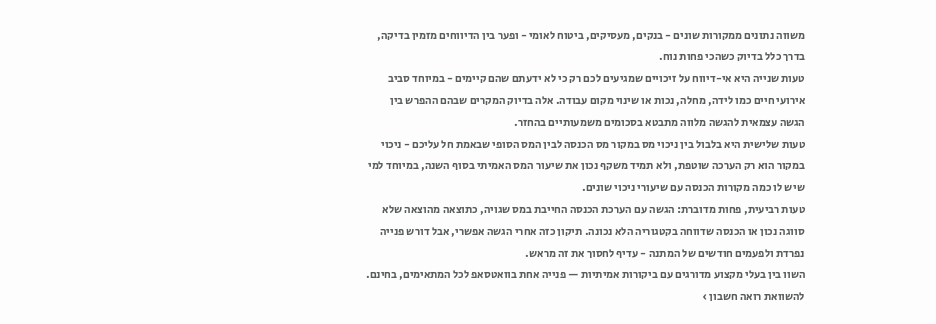משווה נתונים ממקורות שונים - בנקים, מעסיקים, ביטוח לאומי - ופער בין הדיווחים מזמין בדיקה, בדרך כלל בדיוק כשהכי פחות נוח.
טעות שנייה היא אי-דיווח על זיכויים שמגיעים לכם רק כי לא ידעתם שהם קיימים - במיוחד סביב אירועי חיים כמו לידה, מחלה, נכות או שינוי מקום עבודה. אלה בדיוק המקרים שבהם ההפרש בין הגשה עצמאית להגשה מלווה מתבטא בסכומים משמעותיים בהחזר.
טעות שלישית היא בלבול בין ניכוי מס במקור מס הכנסה לבין המס הסופי שבאמת חל עליכם - ניכוי במקור הוא רק הערכה שוטפת, ולא תמיד משקף נכון את שיעור המס האמיתי בסוף השנה, במיוחד למי שיש לו כמה מקורות הכנסה עם שיעורי ניכוי שונים.
טעות רביעית, פחות מדוברת: הגשה עם הערכת הכנסה החייבת במס שגויה, כתוצאה מהוצאה שלא סווגה נכון או הכנסה שדווחה בקטגוריה הלא נכונה. תיקון כזה אחרי הגשה אפשרי, אבל דורש פנייה נפרדת ולפעמים חודשים של המתנה - עדיף לחסוך את זה מראש.
השוו בין בעלי מקצוע מדורגים עם ביקורות אמיתיות — פנייה אחת בוואטסאפ לכל המתאימים, בחינם.
להשוואת רואה חשבון ›